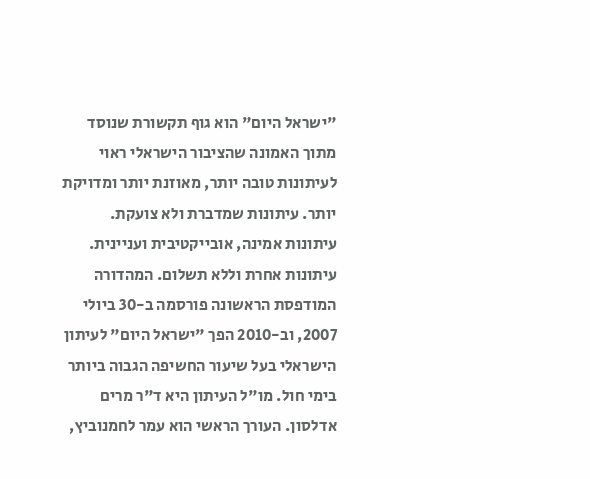"ישראל היום" הוא גוף תקשורת שנוסד מתוך האמונה שהציבור הישראלי ראוי לעיתונות טובה יותר, מאוזנת יותר ומדויקת יותר. עיתונות שמדברת ולא צועקת. עיתונות אמינה, אובייקטיבית ועניינית. עיתונות אחרת וללא תשלום. המהדורה המודפסת הראשונה פורסמה ב-30 ביולי 2007, וב-2010 הפך "ישראל היום" לעיתון הישראלי בעל שיעור החשיפה הגבוה ביותר בימי חול. מו"ל העיתון היא ד"ר מרים אדלסון. העורך הראשי הוא עמר לחמנוביץ,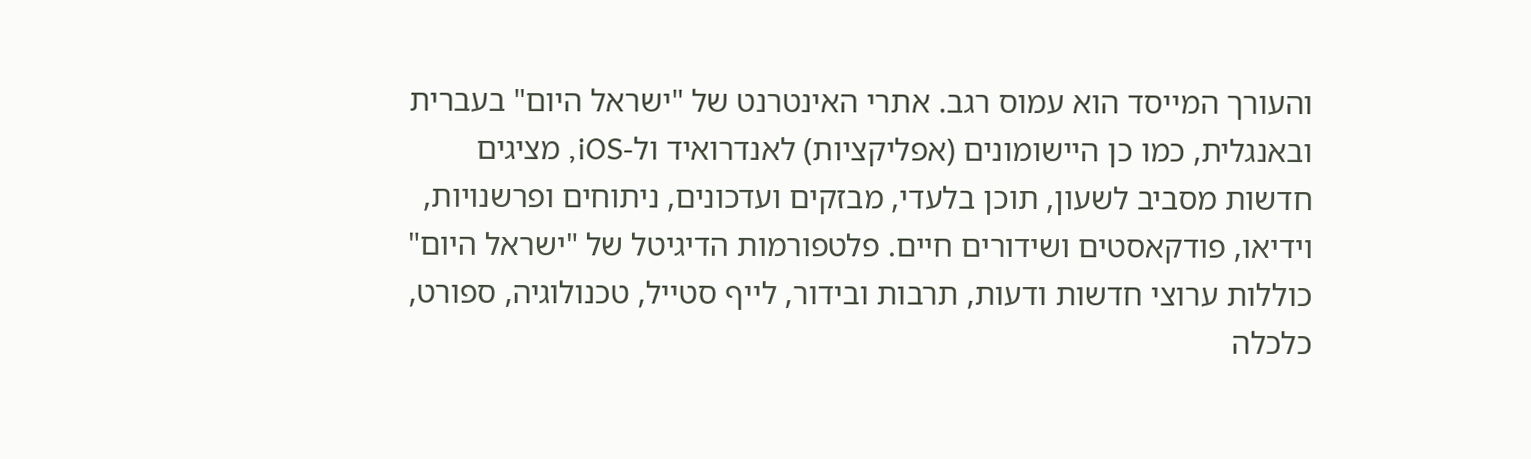והעורך המייסד הוא עמוס רגב. אתרי האינטרנט של "ישראל היום" בעברית ובאנגלית, כמו כן היישומונים (אפליקציות) לאנדרואיד ול-iOS, מציגים חדשות מסביב לשעון, תוכן בלעדי, מבזקים ועדכונים, ניתוחים ופרשנויות, וידיאו, פודקאסטים ושידורים חיים. פלטפורמות הדיגיטל של "ישראל היום" כוללות ערוצי חדשות ודעות, תרבות ובידור, לייף סטייל, טכנולוגיה, ספורט, כלכלה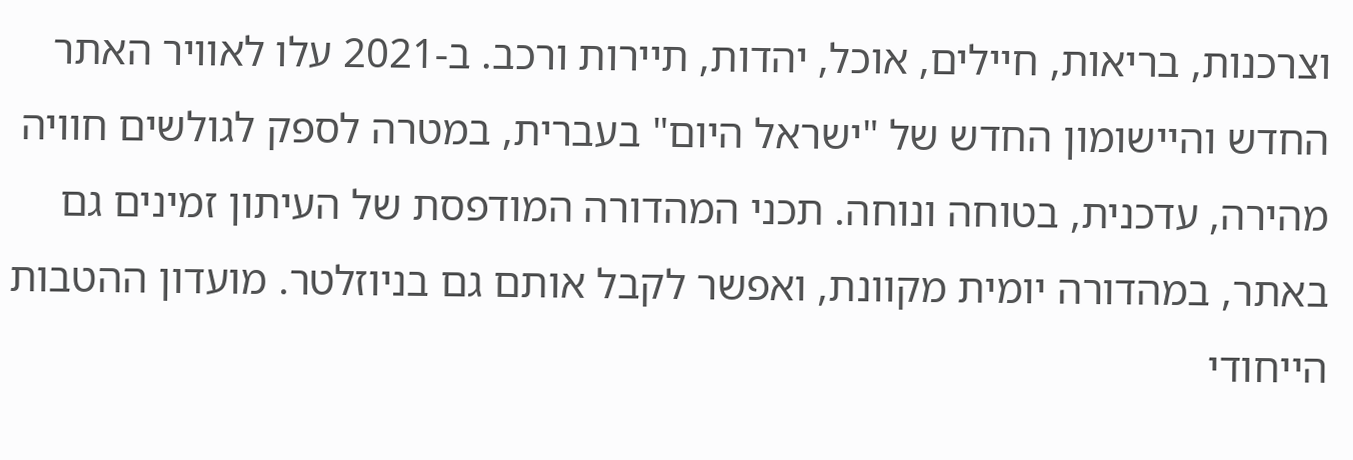וצרכנות, בריאות, חיילים, אוכל, יהדות, תיירות ורכב. ב-2021 עלו לאוויר האתר החדש והיישומון החדש של "ישראל היום" בעברית, במטרה לספק לגולשים חוויה מהירה, עדכנית, בטוחה ונוחה. תכני המהדורה המודפסת של העיתון זמינים גם באתר, במהדורה יומית מקוונת, ואפשר לקבל אותם גם בניוזלטר. מועדון ההטבות הייחודי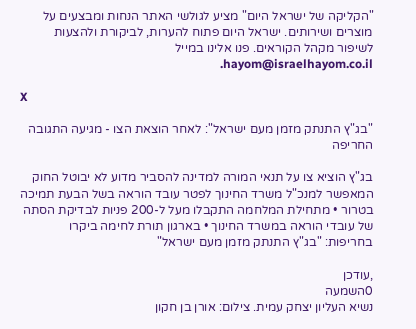"הקליקה של ישראל היום" מציע לגולשי האתר הנחות ומבצעים על מוצרים ושירותים. ישראל היום פתוח להערות, לביקורת ולהצעות לשיפור מקהל הקוראים. פנו אלינו במייל hayom@israelhayom.co.il.

X

"בג"ץ התנתק מזמן מעם ישראל": לאחר הוצאת הצו - מגיעה התגובה החריפה

בג"ץ הוציא צו על תנאי המורה למדינה להסביר מדוע לא יבוטל החוק המאפשר למנכ"ל משרד החינוך לפטר עובד הוראה בשל הבעת תמיכה בטרור • מתחילת המלחמה התקבלו מעל ל-200 פניות לבדיקת הסתה של עובדי הוראה במשרד החינוך • בארגון תורת לחימה ביקרו בחריפות: "בג"ץ התנתק מזמן מעם ישראל"

,עודכן
0השמעה
נשיא העליון יצחק עמית. צילום: אורן בן חקון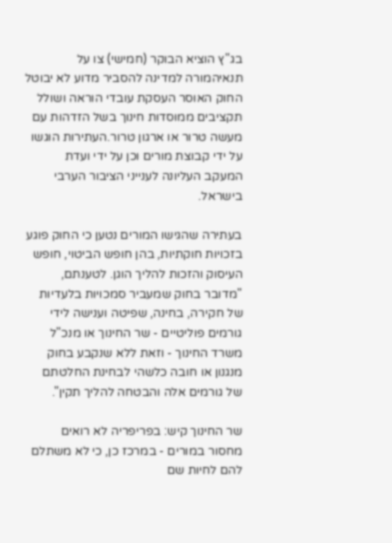בג"ץ הוציא הבוקר (חמישי) צו על תנאיהמורה למדינה להסביר מדוע לא יבוטל החוק האוסר העסקת עובדי הוראה ושולל תקציבים ממוסדות חינוך בשל הזדהות עם מעשה טרור או ארגון טרור.העתירות הוגשו על ידי קבוצת מורים וכן על ידי ועדת המעקב העליונה לענייני הציבור הערבי בישראל.

בעתירה שהגישו המורים נטען כי החוק פוגע בזכויות חוקתיות, בהן חופש הביטוי, חופש העיסוק והזכות להליך הוגן. לטענתם, "מדובר בחוק שמעביר סמכויות בלעדיות של חקירה, בחינה, שפיטה וענישה לידי גורמים פוליטיים - שר החינוך או מנכ"ל משרד החינוך - וזאת ללא שנקבע בחוק מנגנון או חובה כלשהי לבחינת החלטתם של גורמים אלה והבטחה להליך תקין".

שר החינוך קיש: בפריפריה לא רואים מחסור במורים - במרכז כן, כי לא משתלם להם לחיות שם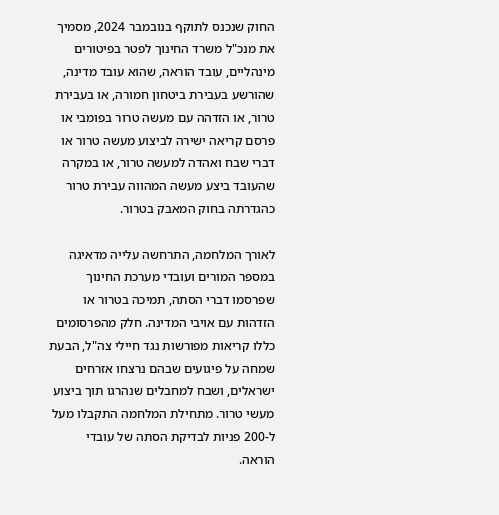החוק שנכנס לתוקף בנובמבר 2024, מסמיך את מנכ"ל משרד החינוך לפטר בפיטורים מינהליים, עובד הוראה, שהוא עובד מדינה, שהורשע בעבירת ביטחון חמורה, או בעבירת טרור, או הזדהה עם מעשה טרור בפומבי או פרסם קריאה ישירה לביצוע מעשה טרור או דברי שבח ואהדה למעשה טרור, או במקרה שהעובד ביצע מעשה המהווה עבירת טרור כהגדרתה בחוק המאבק בטרור.

לאורך המלחמה, התרחשה עלייה מדאיגה במספר המורים ועובדי מערכת החינוך שפרסמו דברי הסתה, תמיכה בטרור או הזדהות עם אויבי המדינה. חלק מהפרסומים כללו קריאות מפורשות נגד חיילי צה"ל, הבעת שמחה על פיגועים שבהם נרצחו אזרחים ישראלים, ושבח למחבלים שנהרגו תוך ביצוע מעשי טרור. מתחילת המלחמה התקבלו מעל ל-200 פניות לבדיקת הסתה של עובדי הוראה.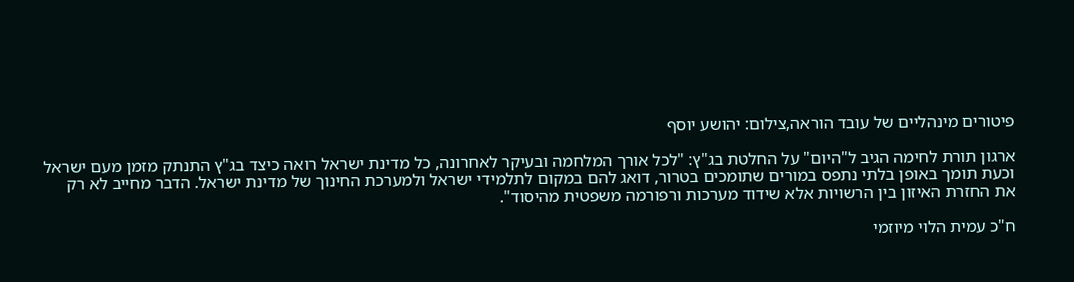פיטורים מינהליים של עובד הוראה,צילום: יהושע יוסף

ארגון תורת לחימה הגיב ל"היום" על החלטת בג"ץ: "לכל אורך המלחמה ובעיקר לאחרונה, כל מדינת ישראל רואה כיצד בג"ץ התנתק מזמן מעם ישראל וכעת תומך באופן בלתי נתפס במורים שתומכים בטרור, דואג להם במקום לתלמידי ישראל ולמערכת החינוך של מדינת ישראל. הדבר מחייב לא רק את החזרת האיזון בין הרשויות אלא שידוד מערכות ורפורמה משפטית מהיסוד".

ח"כ עמית הלוי מיוזמי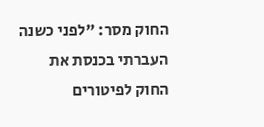החוק מסר: "לפני כשנה העברתי בכנסת את החוק לפיטורים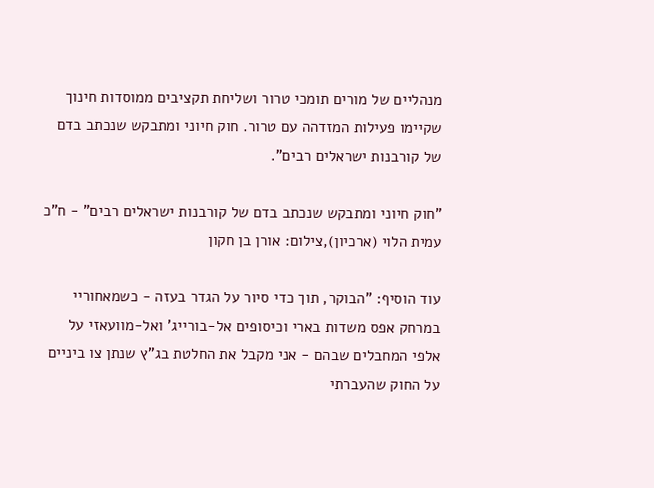מנהליים של מורים תומכי טרור ושליחת תקציבים ממוסדות חינוך שקיימו פעילות המזדהה עם טרור. חוק חיוני ומתבקש שנכתב בדם של קורבנות ישראלים רבים".

"חוק חיוני ומתבקש שנכתב בדם של קורבנות ישראלים רבים" - ח"כ עמית הלוי (ארכיון),צילום: אורן בן חקון

עוד הוסיף: "הבוקר, תוך כדי סיור על הגדר בעזה - כשמאחוריי במרחק אפס משדות בארי וכיסופים אל-בורייג' ואל-מוועאזי על אלפי המחבלים שבהם - אני מקבל את החלטת בג"ץ שנתן צו ביניים על החוק שהעברתי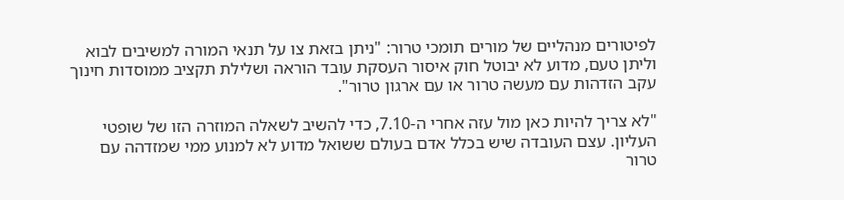לפיטורים מנהליים של מורים תומכי טרור: "ניתן בזאת צו על תנאי המורה למשיבים לבוא וליתן טעם, מדוע לא יבוטל חוק איסור העסקת עובד הוראה ושלילת תקציב ממוסדות חינוך עקב הזדהות עם מעשה טרור או עם ארגון טרור".

"לא צריך להיות כאן מול עזה אחרי ה-7.10, כדי להשיב לשאלה המוזרה הזו של שופטי העליון. עצם העובדה שיש בכלל אדם בעולם ששואל מדוע לא למנוע ממי שמזדהה עם טרור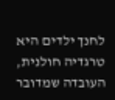לחנך ילדים היא טרגדיה חולנית, העובדה שמדובר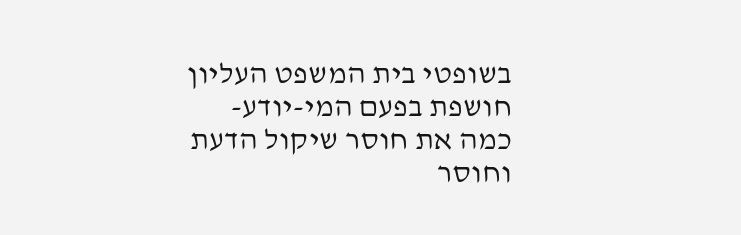בשופטי בית המשפט העליון חושפת בפעם המי-יודע-כמה את חוסר שיקול הדעת וחוסר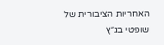האחריות הציבורית של שופטי בג״ץ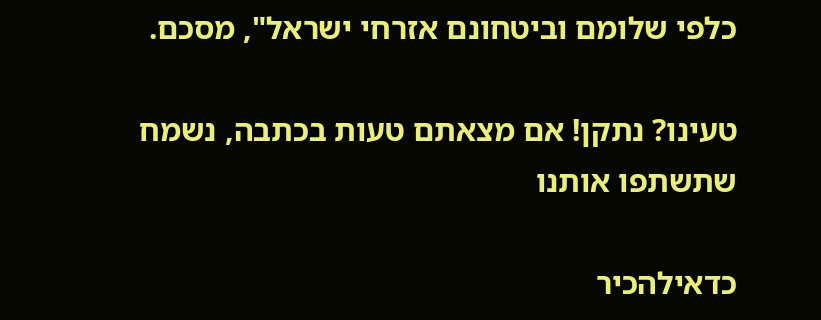כלפי שלומם וביטחונם אזרחי ישראל", מסכם.

טעינו? נתקן! אם מצאתם טעות בכתבה, נשמח שתשתפו אותנו

כדאילהכיר